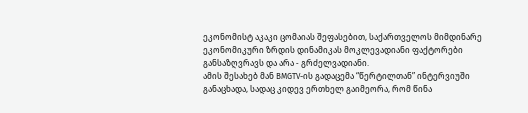ეკონომისტ აკაკი ცომაიას შეფასებით, საქართველოს მიმდინარე ეკონომიკური ზრდის დინამიკას მოკლევადიანი ფაქტორები განსაზღვრავს და არა - გრძელვადიანი.
ამის შესახებ მან BMGTV-ის გადაცემა “წერტილთან” ინტერვიუში განაცხადა, სადაც კიდევ ერთხელ გაიმეორა, რომ წინა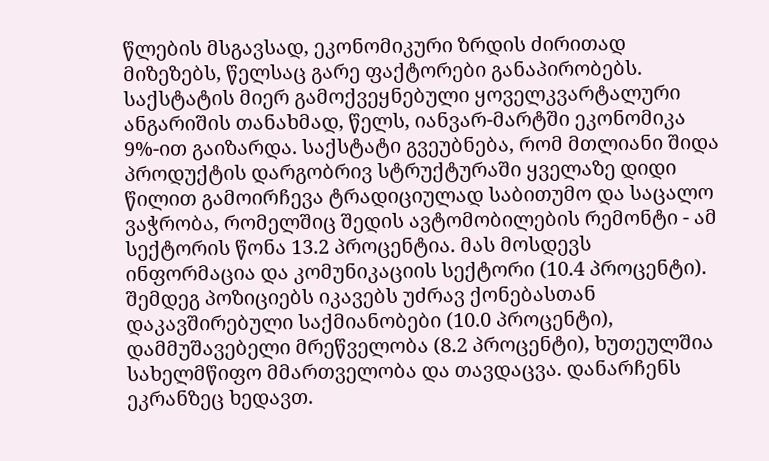წლების მსგავსად, ეკონომიკური ზრდის ძირითად მიზეზებს, წელსაც გარე ფაქტორები განაპირობებს.
საქსტატის მიერ გამოქვეყნებული ყოველკვარტალური ანგარიშის თანახმად, წელს, იანვარ-მარტში ეკონომიკა 9%-ით გაიზარდა. საქსტატი გვეუბნება, რომ მთლიანი შიდა პროდუქტის დარგობრივ სტრუქტურაში ყველაზე დიდი წილით გამოირჩევა ტრადიციულად საბითუმო და საცალო ვაჭრობა, რომელშიც შედის ავტომობილების რემონტი - ამ სექტორის წონა 13.2 პროცენტია. მას მოსდევს ინფორმაცია და კომუნიკაციის სექტორი (10.4 პროცენტი). შემდეგ პოზიციებს იკავებს უძრავ ქონებასთან დაკავშირებული საქმიანობები (10.0 პროცენტი), დამმუშავებელი მრეწველობა (8.2 პროცენტი), ხუთეულშია სახელმწიფო მმართველობა და თავდაცვა. დანარჩენს ეკრანზეც ხედავთ.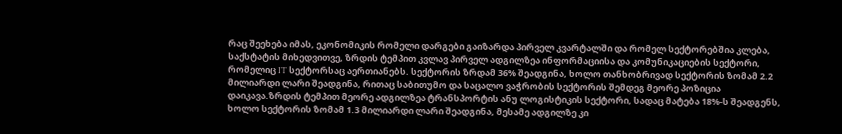რაც შეეხება იმას, ეკონომიკის რომელი დარგები გაიზარდა პირველ კვარტალში და რომელ სექტორებშია კლება, საქსტატის მიხედვითვე, ზრდის ტემპით კვლავ პირველ ადგილზეა ინფორმაციისა და კომუნიკაციების სექტორი, რომელიც IT სექტორსაც აერთიანებს. სექტორის ზრდამ 36% შეადგინა, ხოლო თანხობრივად სექტორის ზომამ 2.2 მილიარდი ლარი შეადგინა, რითაც საბითუმო და საცალო ვაჭრობის სექტორის შემდეგ მეორე პოზიცია დაიკავა.ზრდის ტემპით მეორე ადგილზეა ტრანსპორტის ანუ ლოგისტიკის სექტორი, სადაც მატება 18%-ს შეადგენს, ხოლო სექტორის ზომამ 1.3 მილიარდი ლარი შეადგინა, მესამე ადგილზე კი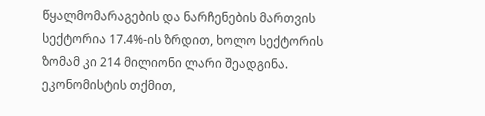წყალმომარაგების და ნარჩენების მართვის სექტორია 17.4%-ის ზრდით, ხოლო სექტორის ზომამ კი 214 მილიონი ლარი შეადგინა.
ეკონომისტის თქმით,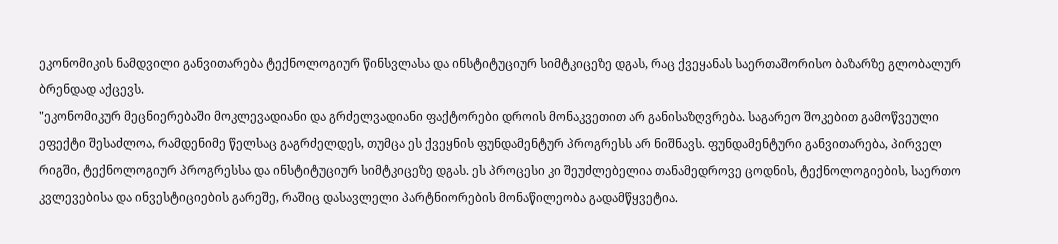ეკონომიკის ნამდვილი განვითარება ტექნოლოგიურ წინსვლასა და ინსტიტუციურ სიმტკიცეზე დგას, რაც ქვეყანას საერთაშორისო ბაზარზე გლობალურ ბრენდად აქცევს.
"ეკონომიკურ მეცნიერებაში მოკლევადიანი და გრძელვადიანი ფაქტორები დროის მონაკვეთით არ განისაზღვრება. საგარეო შოკებით გამოწვეული ეფექტი შესაძლოა, რამდენიმე წელსაც გაგრძელდეს, თუმცა ეს ქვეყნის ფუნდამენტურ პროგრესს არ ნიშნავს. ფუნდამენტური განვითარება, პირველ რიგში, ტექნოლოგიურ პროგრესსა და ინსტიტუციურ სიმტკიცეზე დგას. ეს პროცესი კი შეუძლებელია თანამედროვე ცოდნის, ტექნოლოგიების, საერთო კვლევებისა და ინვესტიციების გარეშე, რაშიც დასავლელი პარტნიორების მონაწილეობა გადამწყვეტია.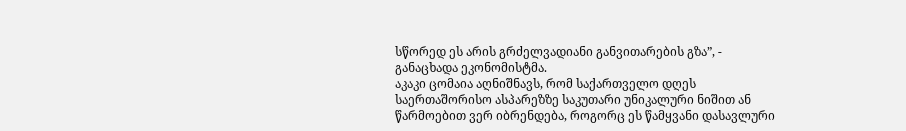სწორედ ეს არის გრძელვადიანი განვითარების გზა”, - განაცხადა ეკონომისტმა.
აკაკი ცომაია აღნიშნავს, რომ საქართველო დღეს საერთაშორისო ასპარეზზე საკუთარი უნიკალური ნიშით ან წარმოებით ვერ იბრენდება, როგორც ეს წამყვანი დასავლური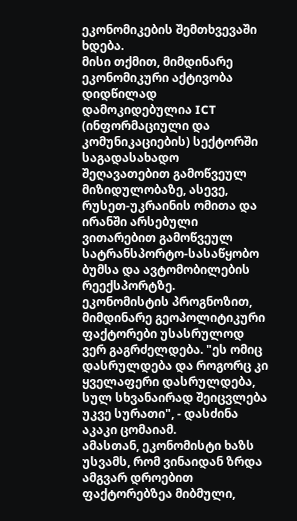ეკონომიკების შემთხვევაში ხდება.
მისი თქმით, მიმდინარე ეკონომიკური აქტივობა დიდწილად დამოკიდებულია ICT (ინფორმაციული და კომუნიკაციების) სექტორში საგადასახადო შეღავათებით გამოწვეულ მიზიდულობაზე, ასევე, რუსეთ-უკრაინის ომითა და ირანში არსებული ვითარებით გამოწვეულ სატრანსპორტო-სასაწყობო ბუმსა და ავტომობილების რეექსპორტზე.
ეკონომისტის პროგნოზით, მიმდინარე გეოპოლიტიკური ფაქტორები უსასრულოდ ვერ გაგრძელდება. "ეს ომიც დასრულდება და როგორც კი ყველაფერი დასრულდება, სულ სხვანაირად შეიცვლება უკვე სურათი", - დასძინა აკაკი ცომაიამ.
ამასთან, ეკონომისტი ხაზს უსვამს, რომ ვინაიდან ზრდა ამგვარ დროებით ფაქტორებზეა მიბმული,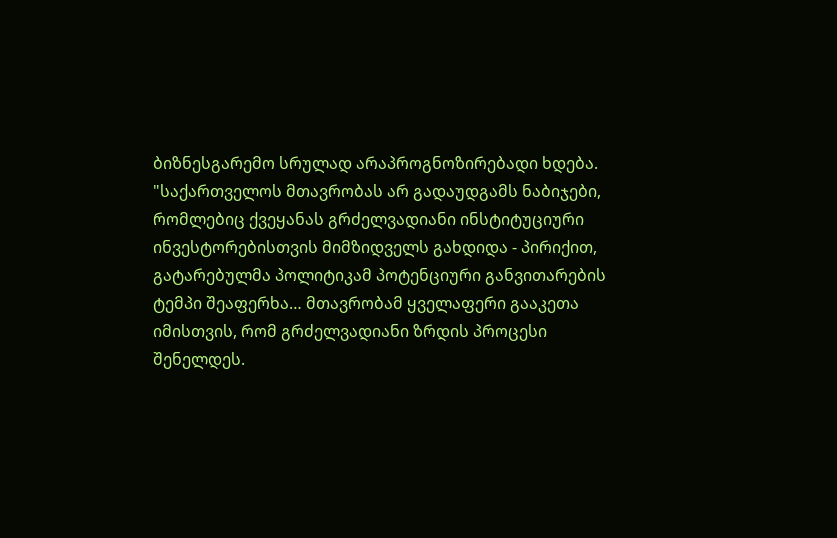ბიზნესგარემო სრულად არაპროგნოზირებადი ხდება.
"საქართველოს მთავრობას არ გადაუდგამს ნაბიჯები, რომლებიც ქვეყანას გრძელვადიანი ინსტიტუციური ინვესტორებისთვის მიმზიდველს გახდიდა - პირიქით, გატარებულმა პოლიტიკამ პოტენციური განვითარების ტემპი შეაფერხა… მთავრობამ ყველაფერი გააკეთა იმისთვის, რომ გრძელვადიანი ზრდის პროცესი შენელდეს.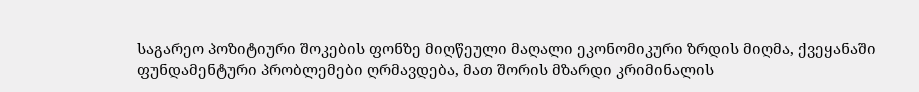საგარეო პოზიტიური შოკების ფონზე მიღწეული მაღალი ეკონომიკური ზრდის მიღმა, ქვეყანაში ფუნდამენტური პრობლემები ღრმავდება, მათ შორის მზარდი კრიმინალის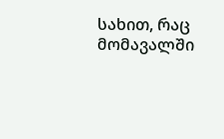სახით, რაც მომავალში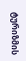ტურიზმის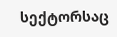სექტორსაც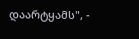დაარტყამს", -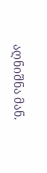აღნიშნა მან.